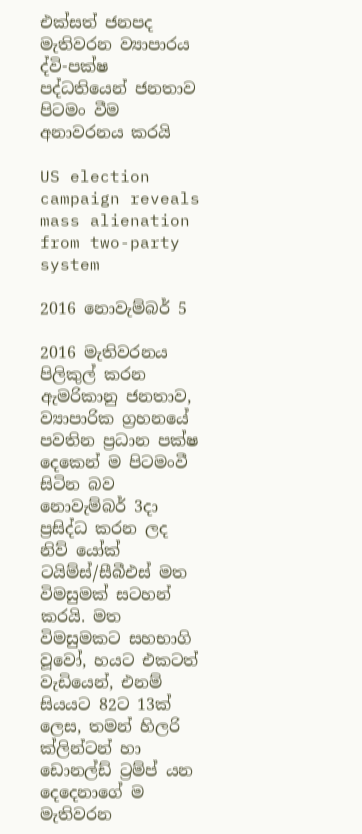එක්සත් ජනපද මැතිවරන ව්‍යාපාරය ද්වි-පක්ෂ පද්ධතියෙන් ජනතාව පිටමං වීම අනාවරනය කරයි

US election campaign reveals mass alienation from two-party system

2016 නොවැම්බර් 5

2016 මැතිවරනය පිලිකුල් කරන ඇමරිකානු ජනතාව, ව්‍යාපාරික ග්‍රහනයේ පවතින ප්‍රධාන පක්ෂ දෙකෙන් ම පිටමංවී සිටින බව නොවැම්බර් 3දා ප්‍රසිද්ධ කරන ලද නිව් යෝක් ටයිම්ස්/සීබීඑස් මත විමසුමක් සටහන් කරයි. මත විමසුමකට සහභාගි වූවෝ, හයට එකටත් වැඩියෙන්, එනම් සියයට 82ට 13ක් ලෙස, තමන් හිලරි ක්ලින්ටන් හා ඩොනල්ඩ් ට්‍රම්ප් යන දෙදෙනාගේ ම මැතිවරන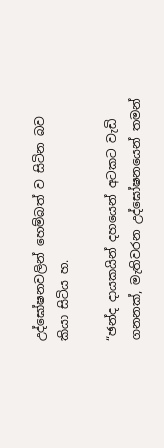උද්ඝෝෂනවලින් හෙම්බත් ව සිටින බව කියා සිටිය හ.

“ඡන්ද දායකයින් දහයෙන් අටකට වැඩි ගනනක්, මැතිවරන උද්ඝෝෂනයෙන් තමන්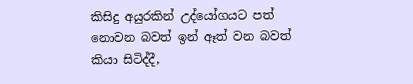කිසිදු අයුරකින් උද්යෝගයට පත් නොවන බවත් ඉන් ඈත් වන බවත් කියා සිටිද්දී,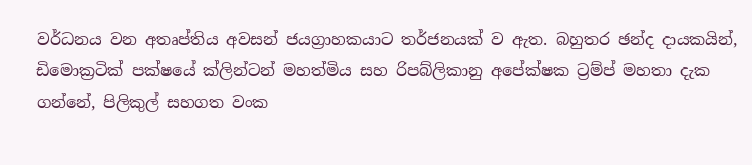වර්ධනය වන අතෘප්තිය අවසන් ජයග්‍රාහකයාට තර්ජනයක් ව ඇත. බහුතර ඡන්ද දායකයින්, ඩිමොක්‍රටික් පක්ෂයේ ක්ලින්ටන් මහත්මිය සහ රිපබ්ලිකානු අපේක්ෂක ට්‍රම්ප් මහතා දැක ගන්නේ, පිලිකුල් සහගත වංක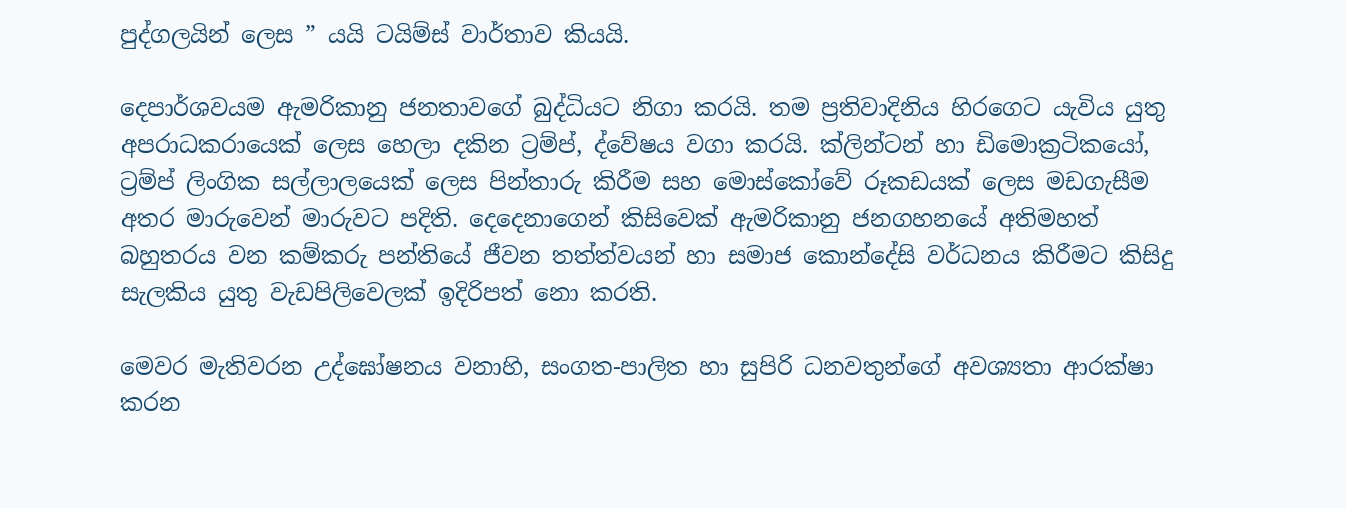පුද්ගලයින් ලෙස ” යයි ටයිම්ස් වාර්තාව කියයි.

දෙපාර්ශවයම ඇමරිකානු ජනතාවගේ බුද්ධියට නිගා කරයි. තම ප්‍රතිවාදිනිය හිරගෙට යැවිය යුතු අපරාධකරායෙක් ලෙස හෙලා දකින ට්‍රම්ප්, ද්වේෂය වගා කරයි. ක්ලින්ටන් හා ඩිමොක්‍රටිකයෝ, ට්‍රම්ප් ලිංගික සල්ලාලයෙක් ලෙස පින්තාරු කිරීම සහ මොස්කෝවේ රූකඩයක් ලෙස මඩගැසීම අතර මාරුවෙන් මාරුවට පදිති. දෙදෙනාගෙන් කිසිවෙක් ඇමරිකානු ජනගහනයේ අතිමහත් බහුතරය වන කම්කරු පන්තියේ ජීවන තත්ත්වයන් හා සමාජ කොන්දේසි වර්ධනය කිරීමට කිසිදු සැලකිය යුතු වැඩපිලිවෙලක් ඉදිරිපත් නො කරති.

මෙවර මැතිවරන උද්ඝෝෂනය වනාහි, සංගත-පාලිත හා සුපිරි ධනවතුන්ගේ අවශ්‍යතා ආරක්ෂා කරන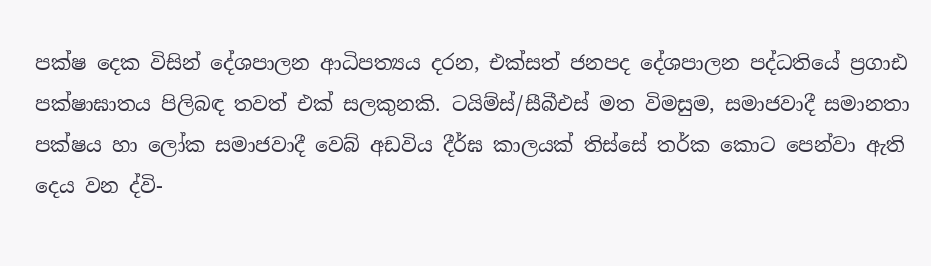පක්ෂ දෙක විසින් දේශපාලන ආධිපත්‍යය දරන, එක්සත් ජනපද දේශපාලන පද්ධතියේ ප්‍රගාඪ පක්ෂාඝාතය පිලිබඳ තවත් එක් සලකුනකි. ටයිම්ස්/සීබීඑස් මත විමසුම, සමාජවාදී සමානතා පක්ෂය හා ලෝක සමාජවාදී වෙබ් අඩවිය දීර්ඝ කාලයක් තිස්සේ තර්ක කොට පෙන්වා ඇති දෙය වන ද්වි-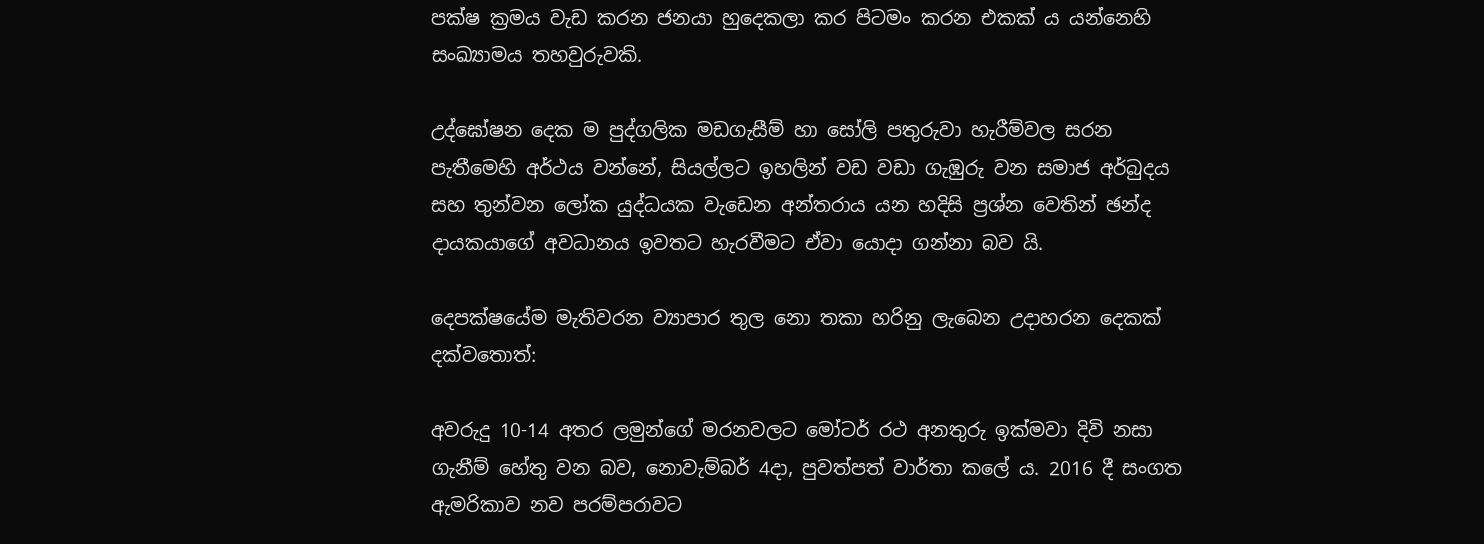පක්ෂ ක්‍රමය වැඩ කරන ජනයා හුදෙකලා කර පිටමං කරන එකක් ය යන්නෙහි සංඛ්‍යාමය තහවුරුවකි.

උද්ඝෝෂන දෙක ම පුද්ගලික මඩගැසීම් හා සෝලි පතුරුවා හැරීම්වල සරන පැතීමෙහි අර්ථය වන්නේ, සියල්ලට ඉහලින් වඩ වඩා ගැඹුරු වන සමාජ අර්බුදය සහ තුන්වන ලෝක යුද්ධයක වැඩෙන අන්තරාය යන හදිසි ප්‍රශ්න වෙතින් ඡන්ද දායකයාගේ අවධානය ඉවතට හැරවීමට ඒවා යොදා ගන්නා බව යි.

දෙපක්ෂයේම මැතිවරන ව්‍යාපාර තුල නො තකා හරිනු ලැබෙන උදාහරන දෙකක් දක්වතොත්:

අවරුදු 10-14 අතර ලමුන්ගේ මරනවලට මෝටර් රථ අනතුරු ඉක්මවා දිවි නසා ගැනීම් හේතු වන බව, නොවැම්බර් 4දා, පුවත්පත් වාර්තා කලේ ය. 2016 දී සංගත ඇමරිකාව නව පරම්පරාවට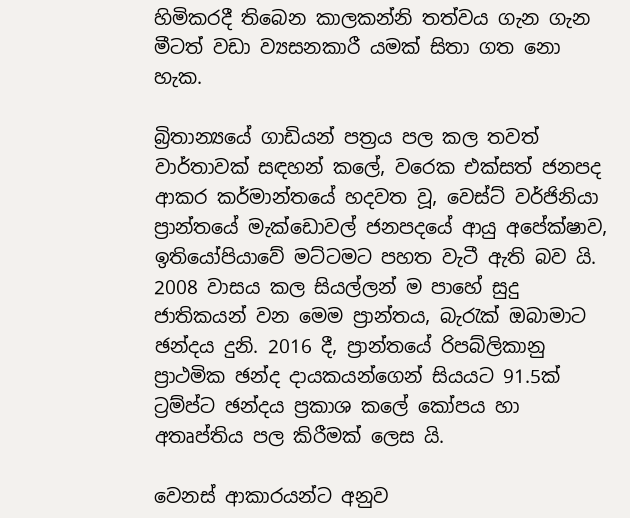හිමිකරදී තිබෙන කාලකන්නි තත්වය ගැන ගැන මීටත් වඩා ව්‍යසනකාරී යමක් සිතා ගත නො හැක.

බ්‍රිතාන්‍යයේ ගාඩියන් පත්‍රය පල කල තවත් වාර්තාවක් සඳහන් කලේ, වරෙක එක්සත් ජනපද ආකර කර්මාන්තයේ හදවත වූ, වෙස්ට් වර්ජිනියා ප්‍රාන්තයේ මැක්ඩොවල් ජනපදයේ ආයු අපේක්ෂාව, ඉතියෝපියාවේ මට්ටමට පහත වැටී ඇති බව යි. 2008 වාසය කල සියල්ලන් ම පාහේ සුදු ජාතිකයන් වන මෙම ප්‍රාන්තය, බැරැක් ඔබාමාට ඡන්දය දුනි. 2016 දී, ප්‍රාන්තයේ රිපබ්ලිකානු ප්‍රාථමික ඡන්ද දායකයන්ගෙන් සියයට 91.5ක් ට්‍රම්ප්ට ඡන්දය ප්‍රකාශ කලේ කෝපය හා අතෘප්තිය පල කිරීමක් ලෙස යි.

වෙනස් ආකාරයන්ට අනුව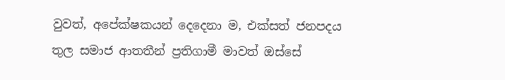වුවත්, අපේක්ෂකයන් දෙදෙනා ම, එක්සත් ජනපදය තුල සමාජ ආතතීන් ප්‍රතිගාමී මාවත් ඔස්සේ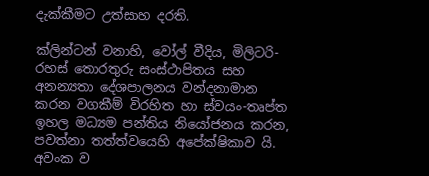දැක්කීමට උත්සාහ දරති.

ක්ලින්ටන් වනාහි, වෝල් වීදිය, මිලිටරි-රහස් තොරතුරු සංස්ථාපිතය සහ අනන්‍යතා දේශපාලනය වන්දනාමාන කරන වගකීම් විරහිත හා ස්වයං-තෘප්ත ඉහල මධ්‍යම පන්තිය නියෝජනය කරන, පවත්නා තත්ත්වයෙහි අපේක්ෂිකාව යි. අවංක ව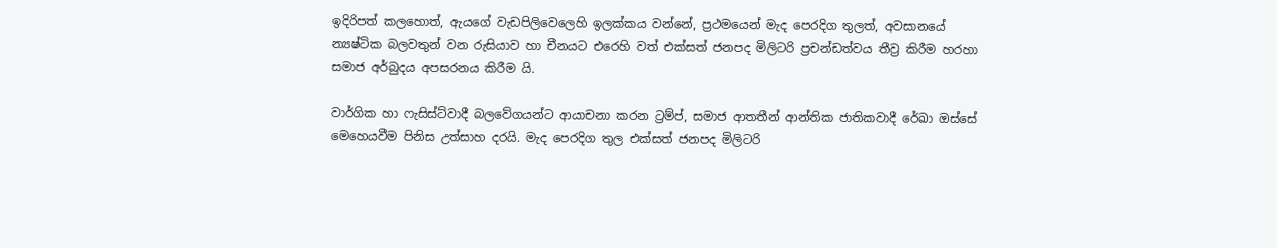ඉදිරිපත් කලහොත්, ඇයගේ වැඩපිලිවෙලෙහි ඉලක්කය වන්නේ, ප්‍රථමයෙන් මැද පෙරදිග තුලත්, අවසානයේ න්‍යෂ්ටික බලවතුන් වන රුසියාව හා චීනයට එරෙහි වත් එක්සත් ජනපද මිලිටරි ප්‍රචන්ඩත්වය තීව්‍ර කිරීම හරහා සමාජ අර්බුදය අපසරනය කිරීම යි.

වාර්ගික හා ෆැසිස්ට්වාදී බලවේගයන්ට ආයාචනා කරන ට්‍රම්ප්, සමාජ ආතතීන් ආන්තික ජාතිකවාදී රේඛා ඔස්සේ මෙහෙයවීම පිනිස උත්සාහ දරයි. මැද පෙරදිග තුල එක්සත් ජනපද මිලිටරි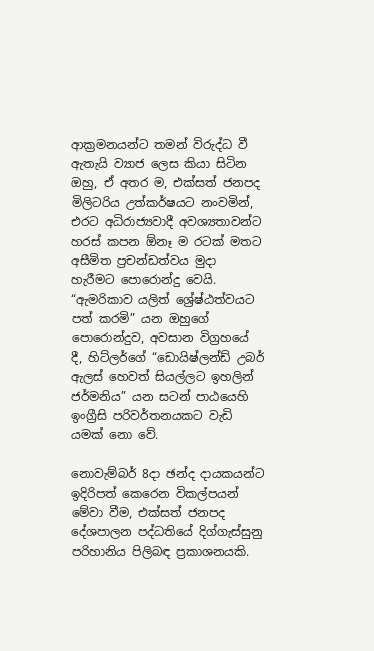ආක්‍රමනයන්ට තමන් විරුද්ධ වී ඇතැයි ව්‍යාජ ලෙස කියා සිටින ඔහු, ඒ අතර ම, එක්සත් ජනපද මිලිටරිය උත්කර්ෂයට නංවමින්, එරට අධිරාජ්‍යවාදී අවශ්‍යතාවන්ට හරස් කපන ඕනෑ ම රටක් මතට අසීමිත ප්‍රචන්ඩත්වය මුදා හැරීමට පොරොන්දු වෙයි. “ඇමරිකාව යලිත් ශ්‍රේෂ්ඨත්වයට පත් කරමි” යන ඔහුගේ පොරොන්දුව, අවසාන විග්‍රහයේ දී, හිට්ලර්ගේ “ඩොයිෂ්ලන්ඩ් උබර් ඇලස් හෙවත් සියල්ලට ඉහලින් ජර්මනිය” යන සටන් පාඨයෙහි ඉංග්‍රීසි පරිවර්තනයකට වැඩි යමක් නො වේ.

නොවැම්බර් 8දා ඡන්ද දායකයන්ට ඉදිරිපත් කෙරෙන විකල්පයන් මේවා වීම, එක්සත් ජනපද දේශපාලන පද්ධතියේ දිග්ගැස්සුනු පරිහානිය පිලිබඳ ප්‍රකාශනයකි.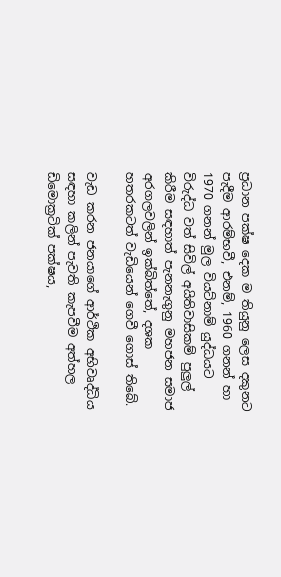ප්‍රධාන පක්ෂ දෙක ම තියුනු ලෙස දකුනට පැදීම ආරම්භවී, එනම්, 1960 ගනන් හා 1970 ගනන් මුල වියට්නාම් යුද්ධයට විරුද්ධ වත් සිවිල් අයිතිවාසිකම් පුලුල් කිරීම සඳහාත් පැනනැගුනු මහජන සමාජ අරගලවලින් ඉක්බිත්තේ, දශක හතරකටත් වැඩියෙන් ගෙවී ගොස් තිබේ.

වැඩ කරන ජනයාගේ ආර්ථික අභිවෘද්ධිය සඳහා කලින් පැවති කැපවීම අත්හල ඩිමොක්‍රටික් පක්ෂය,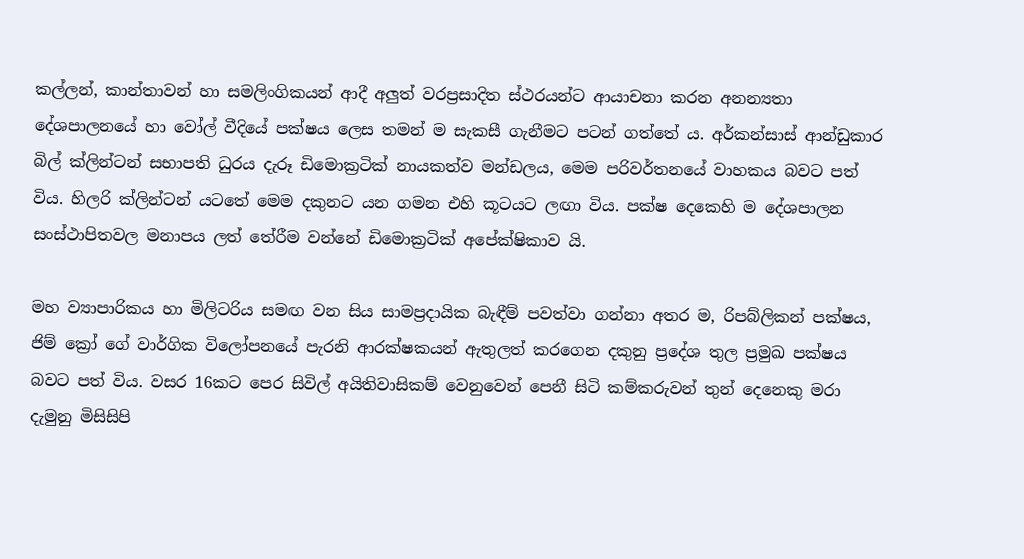කල්ලන්, කාන්තාවන් හා සමලිංගිකයන් ආදී අලුත් වරප්‍රසාදිත ස්ථරයන්ට ආයාචනා කරන අනන්‍යතා දේශපාලනයේ හා වෝල් වීදියේ පක්ෂය ලෙස තමන් ම සැකසී ගැනීමට පටන් ගත්තේ ය. අර්කන්සාස් ආන්ඩුකාර බිල් ක්ලින්ටන් සභාපති ධුරය දැරූ ඩිමොක්‍රටික් නායකත්ව මන්ඩලය, මෙම පරිවර්තනයේ වාහකය බවට පත් විය. හිලරි ක්ලින්ටන් යටතේ මෙම දකුනට යන ගමන එහි කූටයට ලඟා විය. පක්ෂ දෙකෙහි ම දේශපාලන සංස්ථාපිතවල මනාපය ලත් තේරීම වන්නේ ඩිමොක්‍රටික් අපේක්ෂිකාව යි.

මහ ව්‍යාපාරිකය හා මිලිටරිය සමඟ වන සිය සාමප්‍රදායික බැඳීම් පවත්වා ගන්නා අතර ම, රිපබ්ලිකන් පක්ෂය, ජිම් ක්‍රෝ ගේ වාර්ගික විලෝපනයේ පැරනි ආරක්ෂකයන් ඇතුලත් කරගෙන දකුනු ප්‍රදේශ තුල ප්‍රමුඛ පක්ෂය බවට පත් විය. වසර 16කට පෙර සිවිල් අයිතිවාසිකම් වෙනුවෙන් පෙනී සිටි කම්කරුවන් තුන් දෙනෙකු මරා දැමුනු මිසිසිපි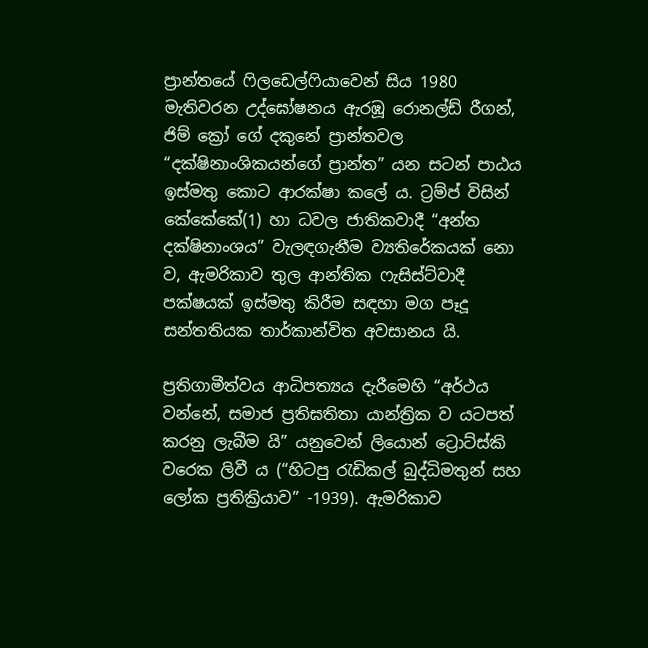ප්‍රාන්තයේ ෆිලඩෙල්ෆියාවෙන් සිය 1980 මැතිවරන උද්ඝෝෂනය ඇරඹූ රොනල්ඩ් රීගන්, ජිම් ක්‍රෝ ගේ දකුනේ ප්‍රාන්තවල “දක්ෂිනාංශිකයන්ගේ ප්‍රාන්ත” යන සටන් පාඨය ඉස්මතු කොට ආරක්ෂා කලේ ය. ට්‍රම්ප් විසින් කේකේකේ(1) හා ධවල ජාතිකවාදී “අන්ත දක්ෂිනාංශය” වැලඳගැනීම ව්‍යතිරේකයක් නො ව, ඇමරිකාව තුල ආන්තික ෆැසිස්ට්වාදී පක්ෂයක් ඉස්මතු කිරීම සඳහා මග පෑදූ සන්තතියක තාර්කාන්විත අවසානය යි.

ප්‍රතිගාමීත්වය ආධිපත්‍යය දැරීමෙහි “අර්ථය වන්නේ, සමාජ ප්‍රතිඝතිතා යාන්ත්‍රික ව යටපත් කරනු ලැබීම යි” යනුවෙන් ලියොන් ට්‍රොට්ස්කි වරෙක ලිවී ය (“හිටපු රැඩිකල් බුද්ධිමතුන් සහ ලෝක ප්‍රතික්‍රියාව” -1939). ඇමරිකාව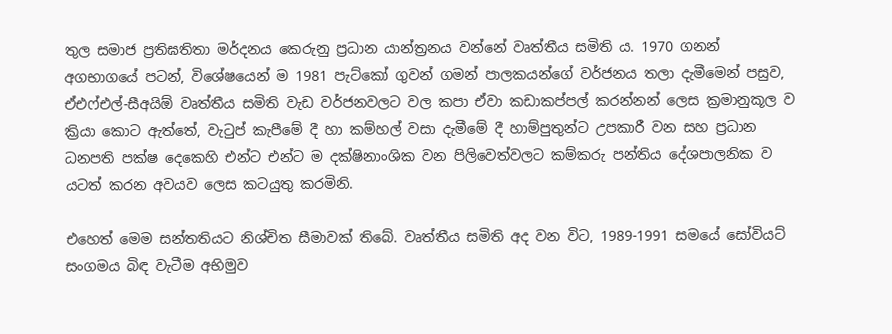තුල සමාජ ප්‍රතිඝතිතා මර්දනය කෙරුනු ප්‍රධාන යාන්ත්‍රනය වන්නේ වෘත්තීය සමිති ය. 1970 ගනන් අගභාගයේ පටන්, විශේෂයෙන් ම 1981 පැට්කෝ ගුවන් ගමන් පාලකයන්ගේ වර්ජනය තලා දැමීමෙන් පසුව, ඒඑෆ්එල්-සීඅයිඕ වෘත්තීය සමිති වැඩ වර්ජනවලට වල කපා ඒවා කඩාකප්පල් කරන්නන් ලෙස ක්‍රමානුකූල ව ක්‍රියා කොට ඇත්තේ, වැටුප් කැපීමේ දී හා කම්හල් වසා දැමීමේ දී හාම්පුතුන්ට උපකාරී වන සහ ප්‍රධාන ධනපති පක්ෂ දෙකෙහි එන්ට එන්ට ම දක්ෂිනාංශික වන පිලිවෙත්වලට කම්කරු පන්තිය දේශපාලනික ව යටත් කරන අවයව ලෙස කටයුතු කරමිනි.

එහෙත් මෙම සන්තතියට නිශ්චිත සීමාවක් තිබේ. වෘත්තීය සමිති අද වන විට, 1989-1991 සමයේ සෝවියට් සංගමය බිඳ වැටීම අභිමුව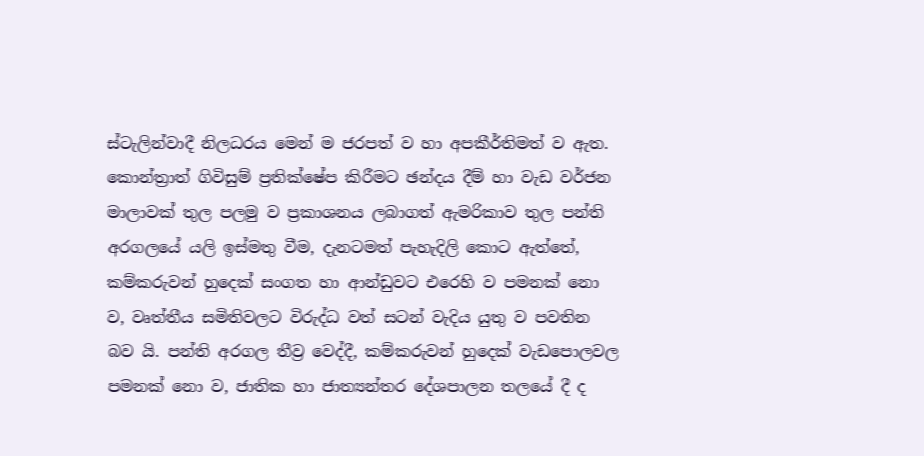ස්ටැලින්වාදී නිලධරය මෙන් ම ජරපත් ව හා අපකීර්තිමත් ව ඇත. කොන්ත්‍රාත් ගිවිසුම් ප්‍රතික්ෂේප කිරීමට ඡන්දය දීම් හා වැඩ වර්ජන මාලාවක් තුල පලමු ව ප්‍රකාශනය ලබාගත් ඇමරිකාව තුල පන්ති අරගලයේ යලි ඉස්මතු වීම, දැනටමත් පැහැදිලි කොට ඇත්තේ, කම්කරුවන් හුදෙක් සංගත හා ආන්ඩුවට එරෙහි ව පමනක් නො ව, වෘත්තීය සමිතිවලට විරුද්ධ වත් සටන් වැදිය යුතු ව පවතින බව යි. පන්ති අරගල තීව්‍ර වෙද්දී, කම්කරුවන් හුදෙක් වැඩපොලවල පමනක් නො ව, ජාතික හා ජාත්‍යන්තර දේශපාලන තලයේ දී ද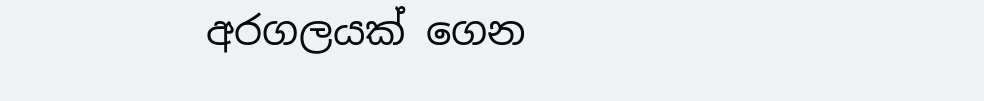අරගලයක් ගෙන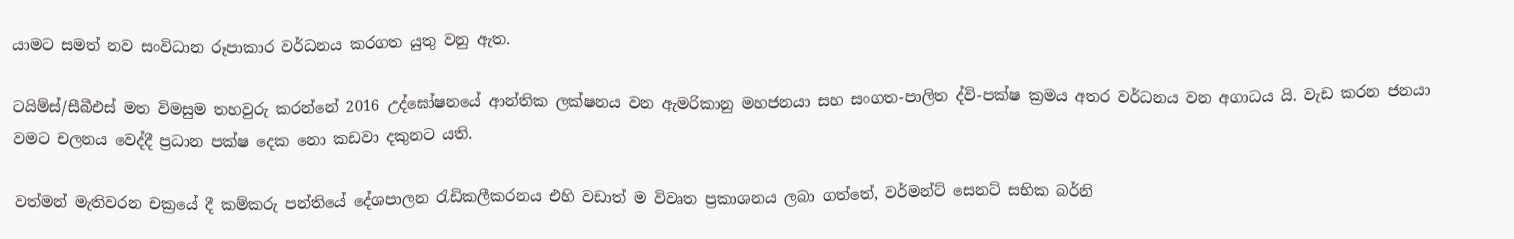යාමට සමත් නව සංවිධාන රූපාකාර වර්ධනය කරගත යුතු වනු ඇත.

ටයිම්ස්/සීබීඑස් මත විමසුම තහවුරු කරන්නේ 2016 උද්ඝෝෂනයේ ආන්තික ලක්ෂනය වන ඇමරිකානු මහජනයා සහ සංගත-පාලිත ද්වි-පක්ෂ ක්‍රමය අතර වර්ධනය වන අගාධය යි. වැඩ කරන ජනයා වමට චලනය වෙද්දී ප්‍රධාන පක්ෂ දෙක නො කඩවා දකුනට යති.

වත්මන් මැතිවරන චක්‍රයේ දී කම්කරු පන්තියේ දේශපාලන රැඩිකලීකරනය එහි වඩාත් ම විවෘත ප්‍රකාශනය ලබා ගත්තේ, වර්මන්ට් සෙනට් සභික බර්නි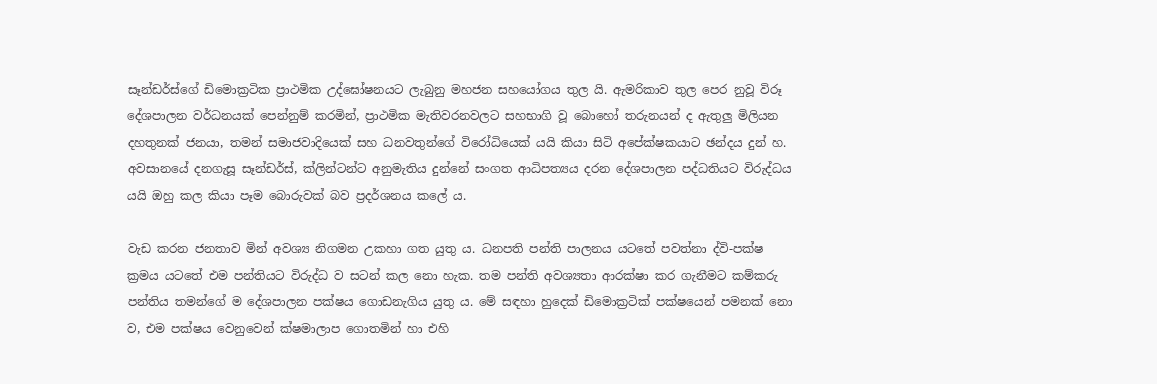සෑන්ඩර්ස්ගේ ඩිමොක්‍රටික ප්‍රාථමික උද්ඝෝෂනයට ලැබුනු මහජන සහයෝගය තුල යි. ඇමරිකාව තුල පෙර නුවූ විරූ දේශපාලන වර්ධනයක් පෙන්නුම් කරමින්, ප්‍රාථමික මැතිවරනවලට සහභාගි වූ බොහෝ තරුනයන් ද ඇතුලු මිලියන දහතුනක් ජනයා, තමන් සමාජවාදියෙක් සහ ධනවතුන්ගේ විරෝධියෙක් යයි කියා සිටි අපේක්ෂකයාට ඡන්දය දුන් හ. අවසානයේ දනගැසූ සෑන්ඩර්ස්, ක්ලින්ටන්ට අනුමැතිය දුන්නේ සංගත ආධිපත්‍යය දරන දේශපාලන පද්ධතියට විරුද්ධය යයි ඔහු කල කියා පෑම බොරුවක් බව ප්‍රදර්ශනය කලේ ය.

වැඩ කරන ජනතාව මින් අවශ්‍ය නිගමන උකහා ගත යුතු ය. ධනපති පන්ති පාලනය යටතේ පවත්නා ද්වි-පක්ෂ ක්‍රමය යටතේ එම පන්තියට විරුද්ධ ව සටන් කල නො හැක. තම පන්ති අවශ්‍යතා ආරක්ෂා කර ගැනීමට කම්කරු පන්තිය තමන්ගේ ම දේශපාලන පක්ෂය ගොඩනැගිය යුතු ය. මේ සඳහා හුදෙක් ඩිමොක්‍රටික් පක්ෂයෙන් පමනක් නො ව, එම පක්ෂය වෙනුවෙන් ක්ෂමාලාප ගොතමින් හා එහි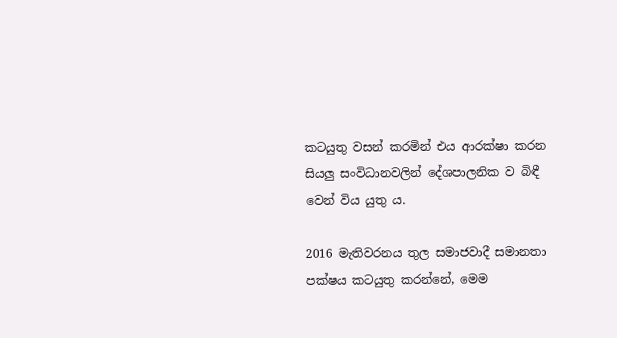කටයුතු වසන් කරමින් එය ආරක්ෂා කරන සියලු සංවිධානවලින් දේශපාලනික ව බිඳී වෙන් විය යුතු ය.

2016 මැතිවරනය තුල සමාජවාදී සමානතා පක්ෂය කටයුතු කරන්නේ, මෙම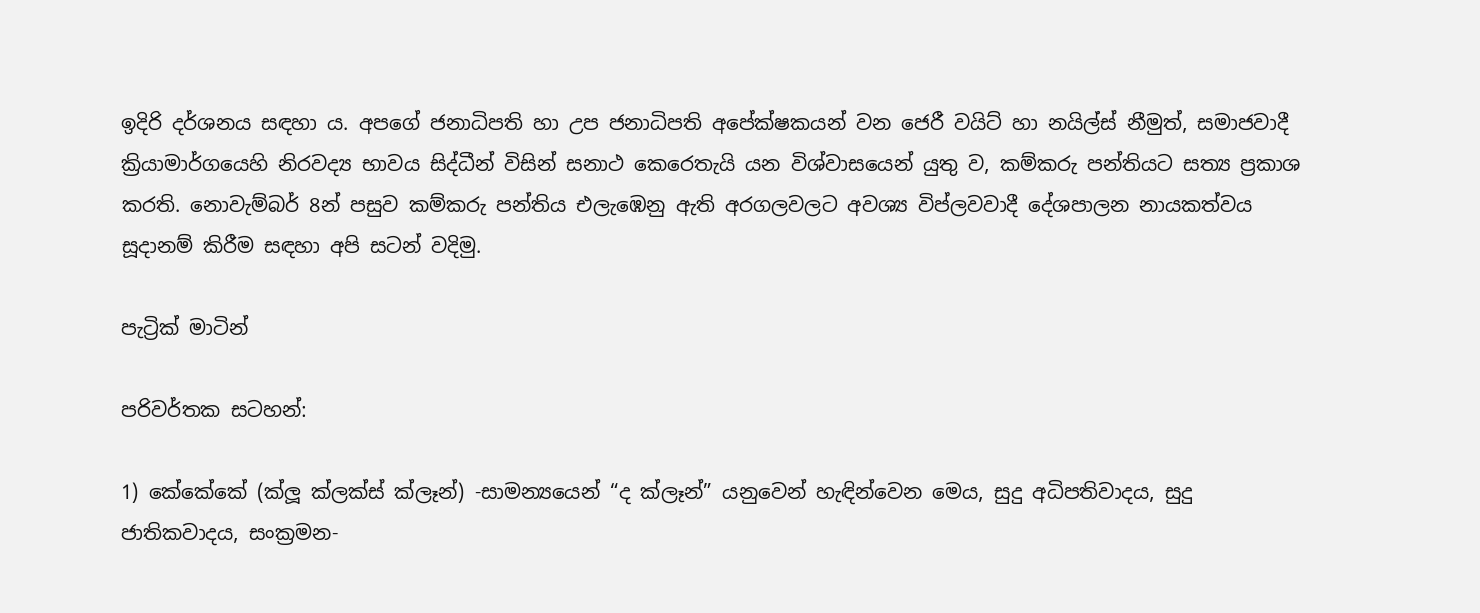ඉදිරි දර්ශනය සඳහා ය. අපගේ ජනාධිපති හා උප ජනාධිපති අපේක්ෂකයන් වන ජෙරී වයිට් හා නයිල්ස් නීමුත්, සමාජවාදී ක්‍රියාමාර්ගයෙහි නිරවද්‍ය භාවය සිද්ධීන් විසින් සනාථ කෙරෙතැයි යන විශ්වාසයෙන් යුතු ව, කම්කරු පන්තියට සත්‍ය ප්‍රකාශ කරති. නොවැම්බර් 8න් පසුව කම්කරු පන්තිය එලැඹෙනු ඇති අරගලවලට අවශ්‍ය විප්ලවවාදී දේශපාලන නායකත්වය සූදානම් කිරීම සඳහා අපි සටන් වදිමු.

පැට්‍රික් මාටින්

පරිවර්තක සටහන්:

1) කේකේකේ (ක්ලූ ක්ලක්ස් ක්ලෑන්) -සාමන්‍යයෙන් “ද ක්ලෑන්” යනුවෙන් හැඳින්වෙන මෙය, සුදු අධිපතිවාදය, සුදු ජාතිකවාදය, සංක්‍රමන-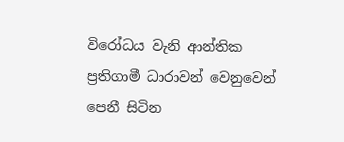විරෝධය වැනි ආන්තික ප්‍රතිගාමී ධාරාවන් වෙනුවෙන් පෙනී සිටින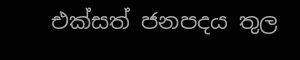එක්සත් ජනපදය තුල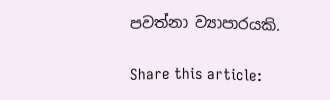පවත්නා ව්‍යාපාරයකි.

Share this article: